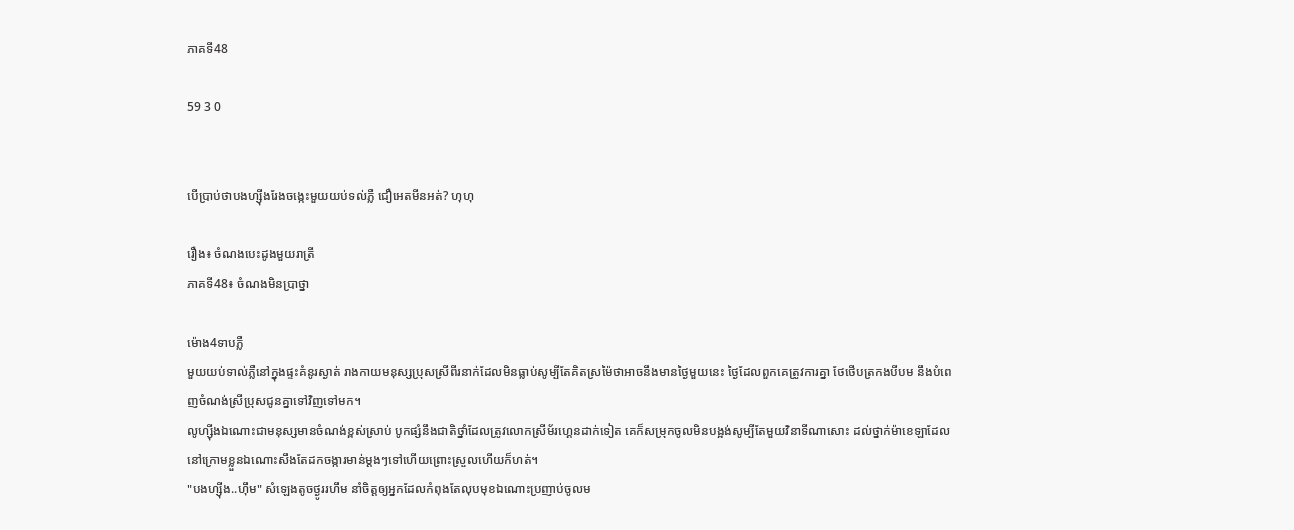ភាគទី48

59 3 0


បើប្រាប់ថាបងហ្ស៊ីងរែងចង្កេះមួយយប់ទល់ភ្លឺ ជឿអេតមីនអត់? ហុហុ

រឿង៖ ចំណងបេះដូងមួយរាត្រី
ភាគទី48៖ ចំណងមិនប្រាថ្នា

ម៉ោង4ទាបភ្លឺ
មួយយប់ទាល់ភ្លឺនៅក្នុងផ្ទះគំនូរស្ងាត់ រាងកាយមនុស្សប្រុសស្រីពីរនាក់ដែលមិនធ្លាប់សូម្បីតែគិតស្រម៉ៃថាអាចនឹងមានថ្ងៃមួយនេះ ថ្ងៃដែលពួកគេត្រូវការគ្នា ថែថើបត្រកងបីបម នឹងបំពេញចំណង់ស្រីប្រុសជូនគ្នាទៅវិញទៅមក។
លូហ្ស៊ីងឯណោះជាមនុស្សមានចំណង់ខ្ពស់ស្រាប់ បូកផ្សំនឹងជាតិថ្នាំដែលត្រូវលោកស្រីម័រហ្គេនដាក់ទៀត គេក៏សម្រុកចូលមិនបង្អង់សូម្បីតែមួយវិនាទីណាសោះ ដល់ថ្នាក់ម៉ាខេឡាដែលនៅក្រោមខ្លួនឯណោះសឹងតែដកចង្ការមាន់ម្ដងៗទៅហើយព្រោះស្រួលហើយក៏ហត់។
"បងហ្ស៊ីង..ហ៊ឹម" សំឡេងតូចថ្ងូររហឹម នាំចិត្តឲ្យអ្នកដែលកំពុងតែលុបមុខឯណោះប្រញាប់ចូលម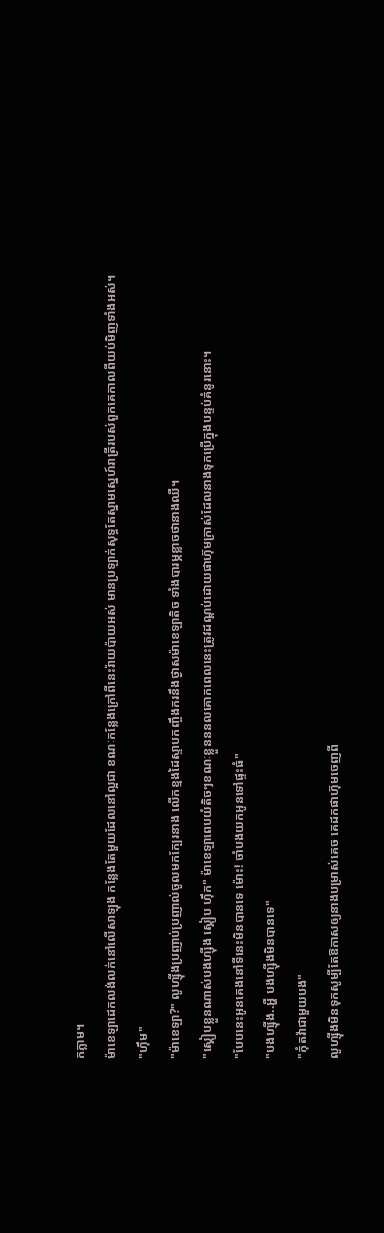កភ្លាម។
ម៉ាខេឡាដេកលង់លក់នៅលើសាឡុង កន្លែងតែមួយដែលនៅល្អជា ខណៈកន្លែងក្រៅពីនេះរ៉ាយប៉ាយអស់ មានប្រឡាក់សុទ្ធតែស្នាមស្នេហ៍រាត្រីរបស់ពួកគេកាលពីយប់មិញទាំងអស់។
"ហ៊ឹម"
"ម៉ាខេឡា?" លូហ្ស៊ីងប្រញាប់ប្រញាល់ចូលមកក្បែរនាង លើកខ្មងដៃស្ទាបកញ្ចឹងករនឹងថ្ងាសម៉ាខេឡាតិច ទាំងបារម្ភខ្លាចថានាងឈឺ។
"ស្គៀបខ្លួនណាស់បងហ្ស៊ីង ស្គៀប ហ៊ឹក" ម៉ាខេឡាពេបយំតិចៗខណៈខ្លួនននលគោកពេលនេះត្រូវដណ្ដប់ដោយផាហ៊ុមក្រាស់ដែលនាងទុកប្រើក្នុងបន្ទប់គំនូរនោះ។
"បែបនេះអូនគេងនៅទីនេះមិនបានទេ ម៉ោះ! ចាំបងយកអូនទៅផ្ទះធំ"
"បងហ្ស៊ីង..អ្ហឺ បងហ្ស៊ីងមិនបានទេ"
"កុំតវ៉ាជាមួយបង"
លូហ្ស៊ីងមិនទុកសូម្បីតែឱកាសឲ្យនាងបម្រាស់គេច គេដកផាហ៊ុមចេញពី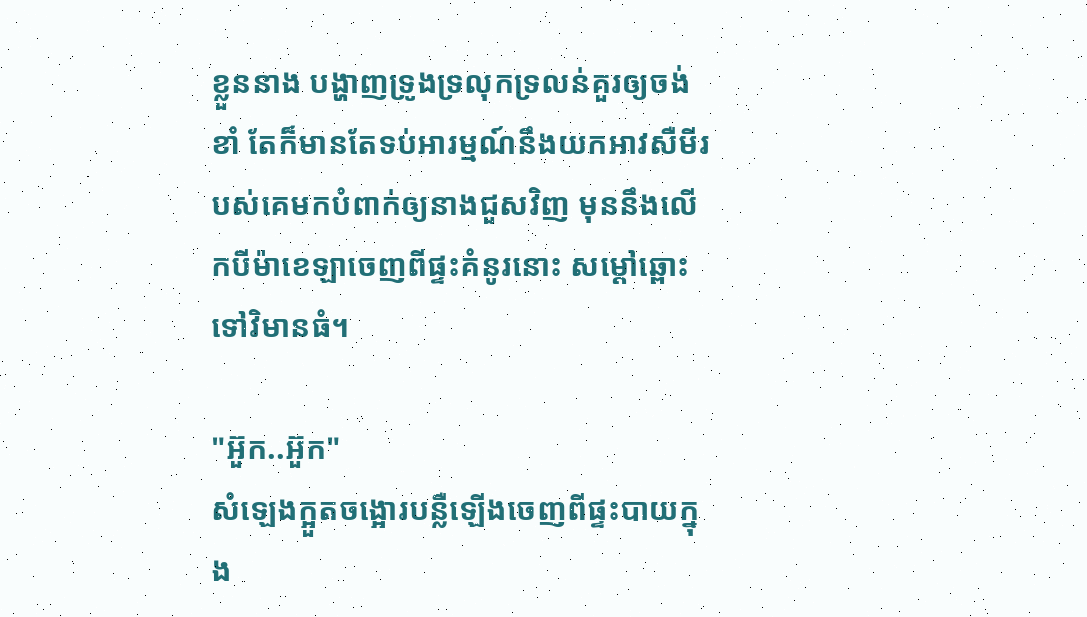ខ្លួននាង បង្ហាញទ្រូងទ្រលុកទ្រលន់គួរឲ្យចង់ខាំ តែក៏មានតែទប់អារម្មណ៍នឹងយកអាវសឺមីរបស់គេមកបំពាក់ឲ្យនាងជួសវិញ មុននឹងលើកបីម៉ាខេឡាចេញពីផ្ទះគំនូរនោះ សម្ដៅឆ្ពោះទៅវិមានធំ។

"អ៊ួក..អ៊ួក"
សំឡេងក្អួតចង្អោរបន្លឺឡើងចេញពីផ្ទះបាយក្នុង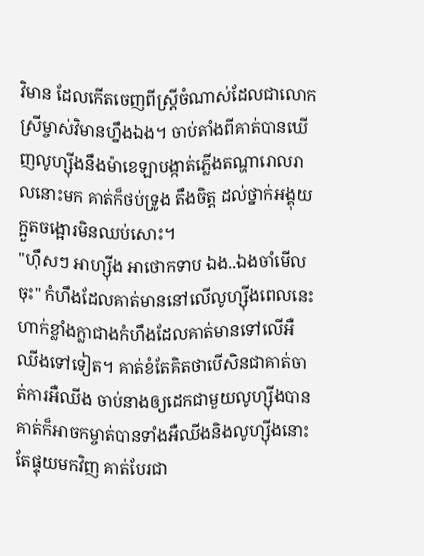វិមាន ដែលកើតចេញពីស្ត្រីចំណាស់ដែលជាលោកស្រីម្ចាស់វិមានហ្នឹងឯង។ ចាប់តាំងពីគាត់បានឃើញលូហ្ស៊ីងនឹងម៉ាខេឡាបង្កាត់ភ្លើងតណ្ហារោលរាលនោះមក គាត់ក៏ថប់ទ្រូង តឹងចិត្ត ដល់ថ្នាក់អង្គុយក្អួតចង្អោរមិនឈប់សោះ។
"ហ៊ឹសៗ អាហ្ស៊ីង អាថោកទាប ឯង..ឯងចាំមើលចុះ" កំហឹងដែលគាត់មាននៅលើលូហ្ស៊ីងពេលនេះ ហាក់ខ្លាំងក្លាជាងកំហឹងដែលគាត់មានទៅលើអឺឈីងទៅទៀត។ គាត់ខំតែគិតថាបើសិនជាគាត់ចាត់ការអឺឈីង ចាប់នាងឲ្យដេកជាមួយលូហ្ស៊ីងបាន គាត់ក៏អាចកម្ចាត់បានទាំងអឺឈីងនិងលូហ្ស៊ីងនោះ តែផ្ទុយមកវិញ គាត់បែរជា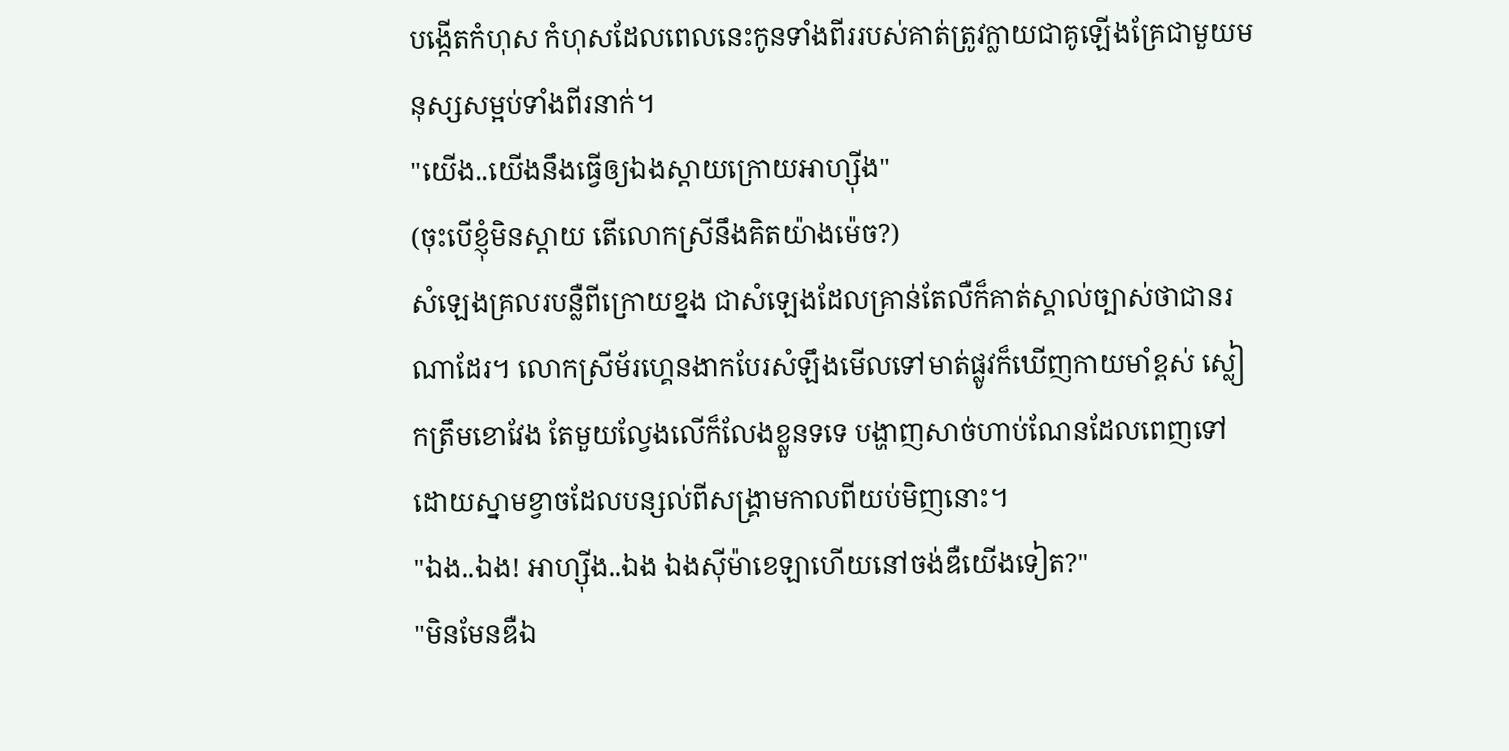បង្កើតកំហុស កំហុសដែលពេលនេះកូនទាំងពីររបស់គាត់ត្រូវក្លាយជាគូឡើងគ្រែជាមួយមនុស្សសម្អប់ទាំងពីរនាក់។
"យើង..យើងនឹងធ្វើឲ្យឯងស្ដាយក្រោយអាហ្ស៊ីង"
(ចុះបើខ្ញុំមិនស្ដាយ តើលោកស្រីនឹងគិតយ៉ាងម៉េច?)
សំឡេងគ្រលរបន្លឺពីក្រោយខ្នង ជាសំឡេងដែលគ្រាន់តែលឺក៏គាត់ស្គាល់ច្បាស់ថាជានរណាដែរ។ លោកស្រីម័រហ្គេនងាកបែរសំឡឹងមើលទៅមាត់ផ្លូវក៏ឃើញកាយមាំខ្ពស់ ស្លៀកត្រឹមខោវែង តែមួយល្វែងលើក៏លែងខ្លួនទទេ បង្ហាញសាច់ហាប់ណែនដែលពេញទៅដោយស្នាមខ្វាចដែលបន្សល់ពីសង្គ្រាមកាលពីយប់មិញនោះ។
"ឯង..ឯង! អាហ្ស៊ីង..ឯង ឯងសុីម៉ាខេឡាហើយនៅចង់ឌឺយើងទៀត?"
"មិនមែនឌឺឯ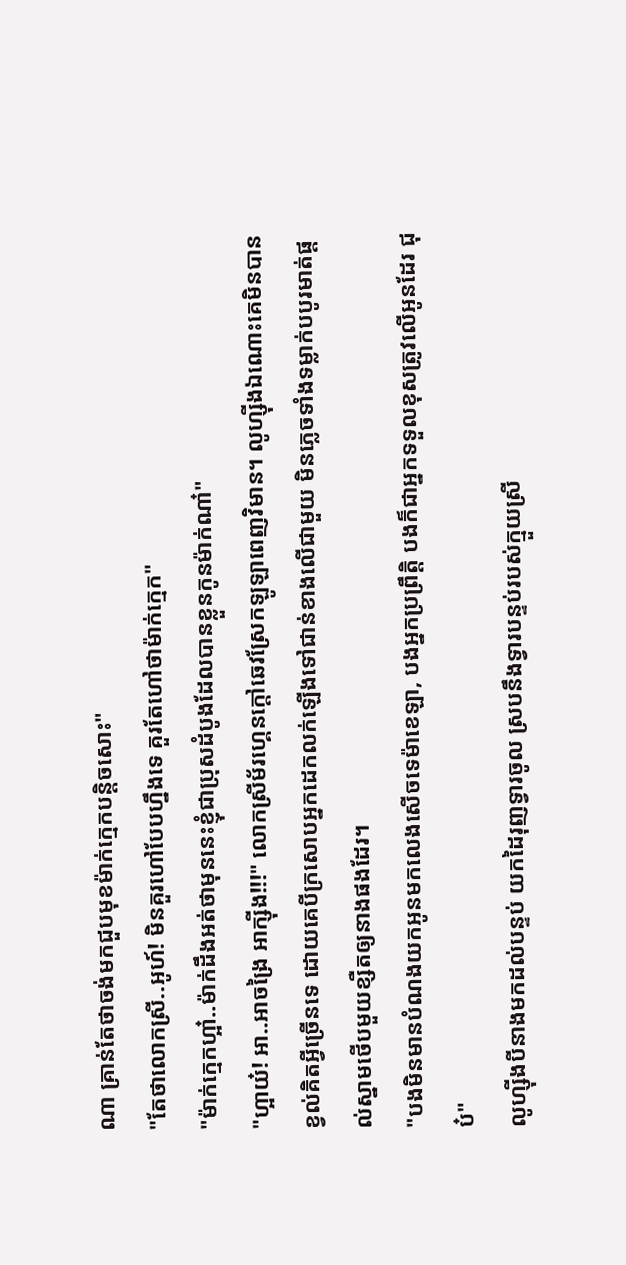ណា គ្រាន់តែថាចង់មកជួបមុខម៉ាក់ក្មេកបន្តិចសោះ"
"តែថាលោកស្រី..អូហ៍! មិនគួរហៅបែបហ្នឹងទេ គួរតែហៅថាម៉ាក់ក្មេក"
"ម៉ាក់ក្មេកហ្អា៎..ម៉ាក់ដឹងអត់ថាមុននេះខ្ញុំជាប្រុសដំបូងដែលបានខ្លួនកូនម៉ាក់ណា៎"
"ហ្អាយ៎! អា..អាចង្រៃ អាក្ស៊ីង!!!" លោកស្រីម័រហ្គេនក្ដៅឆេវស្រែកឡូឡាពេញវិមាន។ លូហ្ស៊ីងឯណោះគេមិនបានខ្វល់គិតអ្វីច្រើនទេ ដោយគេបីក្រសោបអ្នកដេកលក់ឡើងទៅជាន់ខាងលើជាមួយ មិនភ្លេចទាំងទម្លាក់បបូរមាត់ផ្ដល់ស្នាមថើបមួយខ្សឺតឲ្យនាងផងដែរ។
"បងមិនមានបំណងយកអូនមកលេងសើចទេម៉ាខេឡា, បងអ្នកប្រព្រឹត្តិ បងក៏ជាអ្នកទទួលខុសត្រូវលើអូនដែរ ជុប៎"
លូហ្ស៊ីងបីនាងមកដល់បន្ទប់ យកដៃរុញទ្វារចូល ស្របនឹងទ្វារបន្ទប់របស់ក្មួយស្រី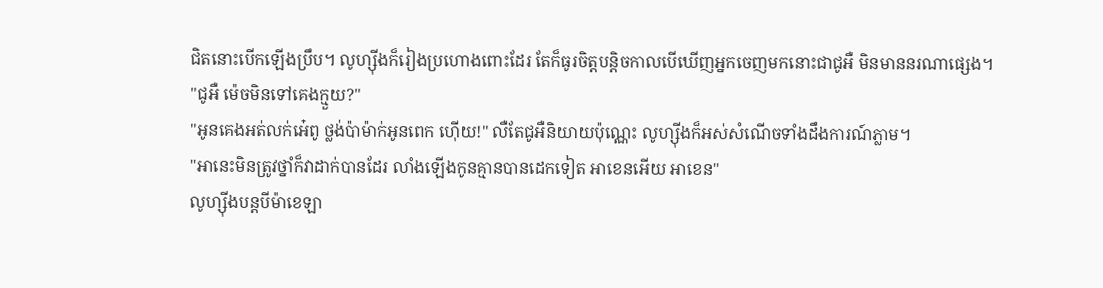ជិតនោះបើកឡើងប្រឹប។ លូហ្ស៊ីងក៏រៀងប្រហោងពោះដែរ តែក៏ធូរចិត្តបន្តិចកាលបើឃើញអ្នកចេញមកនោះជាជូអឺ មិនមាននរណាផ្សេង។
"ជូអឺ ម៉េចមិនទៅគេងក្មួយ?"
"អូនគេងអត់លក់អេ៎ពូ ថ្លង់ប៉ាម៉ាក់អូនពេក ហ៊ើយ!" លឺតែជូអឺនិយាយប៉ុណ្ណេះ លូហ្ស៊ីងក៏អស់សំណើចទាំងដឹងការណ៍ភ្លាម។
"អានេះមិនត្រូវថ្នាំក៏វាដាក់បានដែរ លាំងឡើងកូនគ្មានបានដេកទៀត អាខេនអើយ អាខេន"
លូហ្ស៊ីងបន្តបីម៉ាខេឡា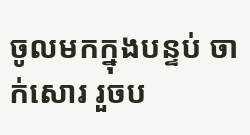ចូលមកក្នុងបន្ទប់ ចាក់សោរ រួចប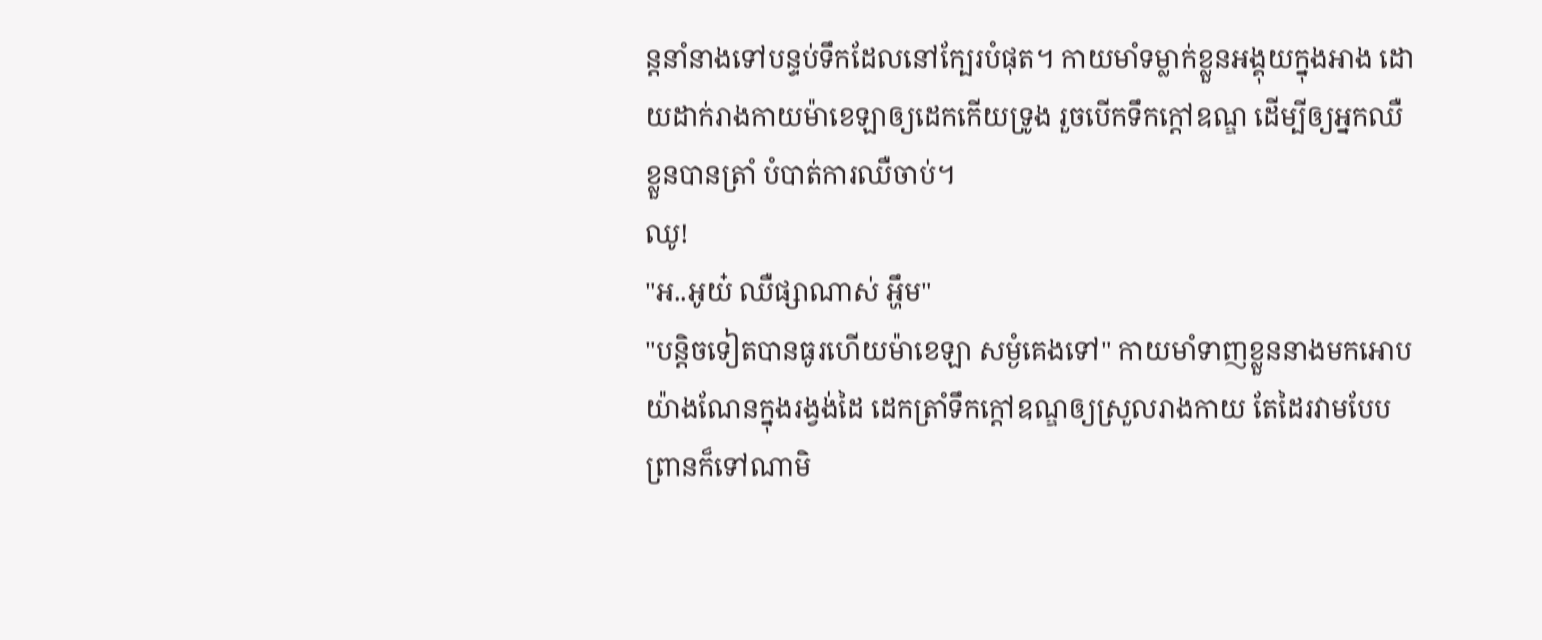ន្តនាំនាងទៅបន្ទប់ទឹកដែលនៅក្បែរបំផុត។ កាយមាំទម្លាក់ខ្លួនអង្គុយក្នុងអាង ដោយដាក់រាងកាយម៉ាខេឡាឲ្យដេកកើយទ្រូង រួចបើកទឹកក្ដៅឧណ្ឌ ដើម្បីឲ្យអ្នកឈឺខ្លួនបានត្រាំ បំបាត់ការឈឺចាប់។
ឈូ!
"អ..អូយ៎ ឈឺផ្សាណាស់ អ្ហឹម"
"បន្តិចទៀតបានធូរហើយម៉ាខេឡា សម្ងំគេងទៅ" កាយមាំទាញខ្លួននាងមកអោបយ៉ាងណែនក្នុងរង្វង់ដៃ ដេកត្រាំទឹកក្ដៅឧណ្ឌឲ្យស្រួលរាងកាយ តែដៃរវាមបែបព្រានក៏ទៅណាមិ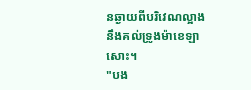នឆ្ងាយពីបរិវេណល្អាងនឹងគល់ទ្រូងម៉ាខេឡាសោះ។
"បង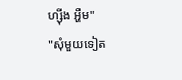ហ្ស៊ីង អ្ហឺម"
"សុំមួយទៀត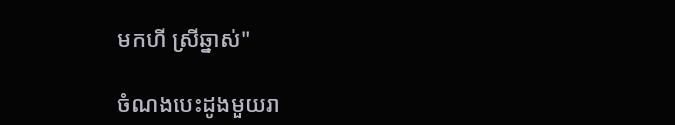មកហី ស្រីឆ្នាស់"

ចំណងបេះដូងមួយរា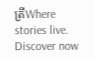ត្រីWhere stories live. Discover now